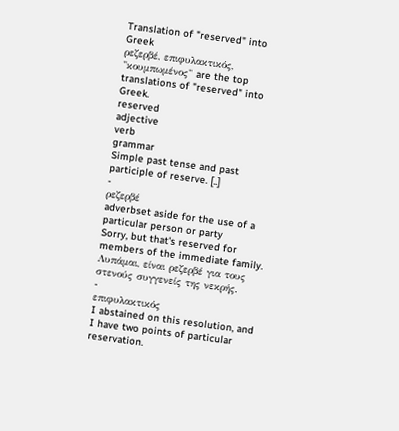Translation of "reserved" into Greek
ρεζερβέ, επιφυλακτικός, "κουμπωμένος" are the top translations of "reserved" into Greek.
reserved
adjective
verb
grammar
Simple past tense and past participle of reserve. [..]
-
ρεζερβέ
adverbset aside for the use of a particular person or party
Sorry, but that's reserved for members of the immediate family.
Λυπάμαι, είναι ρεζερβέ για τους στενούς συγγενείς της νεκρής.
-
επιφυλακτικός
I abstained on this resolution, and I have two points of particular reservation.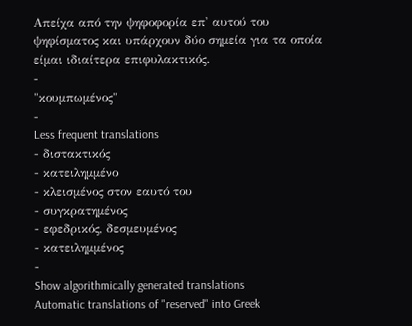Απείχα από την ψηφοφορία επ' αυτού του ψηφίσματος και υπάρχουν δύο σημεία για τα οποία είμαι ιδιαίτερα επιφυλακτικός.
-
"κουμπωμένος"
-
Less frequent translations
- διστακτικός
- κατειλημμένο
- κλεισμένος στον εαυτό του
- συγκρατημένος
- εφεδρικός, δεσμευμένος
- κατειλημμένος
-
Show algorithmically generated translations
Automatic translations of "reserved" into Greek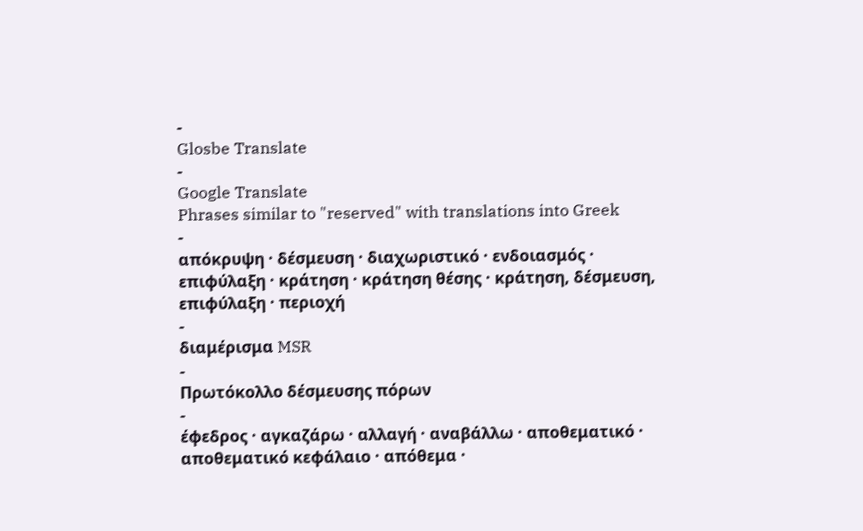-
Glosbe Translate
-
Google Translate
Phrases similar to "reserved" with translations into Greek
-
απόκρυψη · δέσμευση · διαχωριστικό · ενδοιασμός · επιφύλαξη · κράτηση · κράτηση θέσης · κράτηση, δέσμευση, επιφύλαξη · περιοχή
-
διαμέρισμα MSR
-
Πρωτόκολλο δέσμευσης πόρων
-
έφεδρος · αγκαζάρω · αλλαγή · αναβάλλω · αποθεματικό · αποθεματικό κεφάλαιο · απόθεμα ·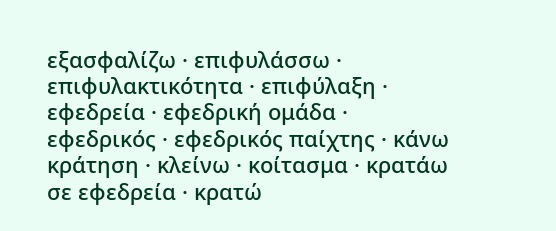εξασφαλίζω · επιφυλάσσω · επιφυλακτικότητα · επιφύλαξη · εφεδρεία · εφεδρική ομάδα · εφεδρικός · εφεδρικός παίχτης · κάνω κράτηση · κλείνω · κοίτασμα · κρατάω σε εφεδρεία · κρατώ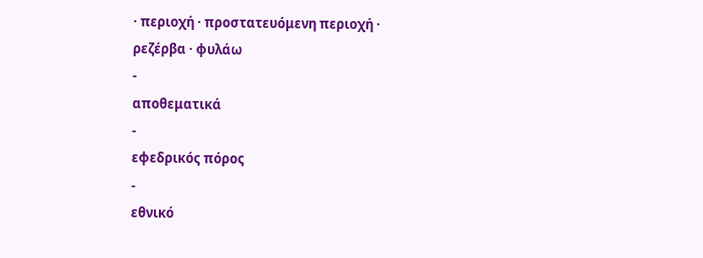· περιοχή · προστατευόμενη περιοχή · ρεζέρβα · φυλάω
-
αποθεματικά
-
εφεδρικός πόρος
-
εθνικό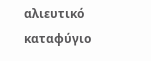αλιευτικό καταφύγιο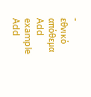-
εθνικό απόθεμα
Add example
Add